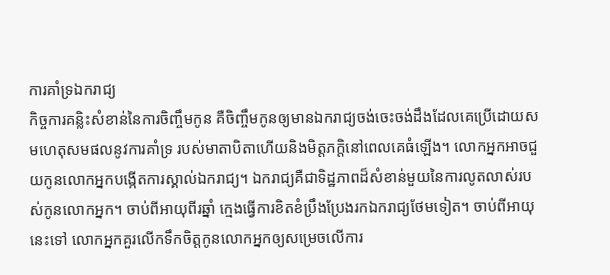ការគាំទ្រឯករាជ្យ
កិច្ចការគន្លិះសំខាន់នៃការចិញ្ចឹមកូន គឺចិញ្ចឹមកូនឲ្យមានឯករាជ្យចង់ចេះចង់ដឹងដែលគេប្រើដោយសមហេតុសមផលនូវការគាំទ្រ របស់មាតាបិតាហើយនិងមិត្ដភក្ដិនៅពេលគេធំឡើង។ លោកអ្នកអាចជួយកូនលោកអ្នកបង្កើតការស្គាល់ឯករាជ្យ។ ឯករាជ្យគឺជាទិដ្ឋភាពដ៏សំខាន់មួយនៃការលូតលាស់របស់កូនលោកអ្នក។ ចាប់ពីអាយុពីរឆ្នាំ ក្មេងធ្វើការខិតខំប្រឹងប្រែងរកឯករាជ្យថែមទៀត។ ចាប់ពីអាយុនេះទៅ លោកអ្នកគួរលើកទឹកចិត្ដកូនលោកអ្នកឲ្យសម្រេចលើការ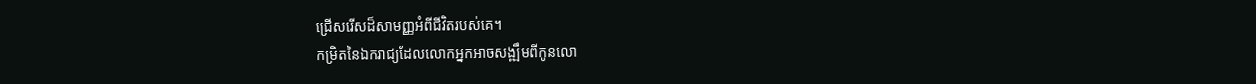ជ្រើសរើសដ៏សាមញ្ញអំពីជីវិតរបស់គេ។
កម្រិតនៃឯករាជ្យដែលលោកអ្នកអាចសង្ឍឹមពីកូនលោ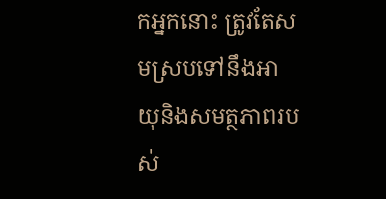កអ្នកនោះ ត្រូវតែសមស្របទៅនឹងអាយុនិងសមត្ថភាពរបស់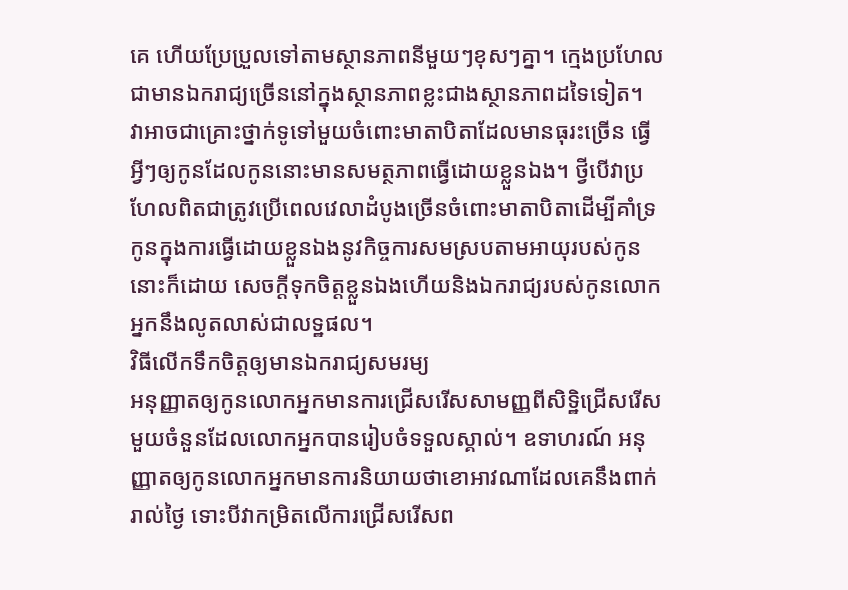គេ ហើយប្រែប្រួលទៅតាមស្ថានភាពនីមួយៗខុសៗគ្នា។ ក្មេងប្រហែលជាមានឯករាជ្យច្រើននៅក្នុងស្ថានភាពខ្លះជាងស្ថានភាពដទៃទៀត។
វាអាចជាគ្រោះថ្នាក់ទូទៅមួយចំពោះមាតាបិតាដែលមានធុរះច្រើន ធ្វើអ្វីៗឲ្យកូនដែលកូននោះមានសមត្ថភាពធ្វើដោយខ្លួនឯង។ ថ្វីបើវាប្រហែលពិតជាត្រូវប្រើពេលវេលាដំបូងច្រើនចំពោះមាតាបិតាដើម្បីគាំទ្រកូនក្នុងការធ្វើដោយខ្លួនឯងនូវកិច្ចការសមស្របតាមអាយុរបស់កូននោះក៏ដោយ សេចក្ដីទុកចិត្ដខ្លួនឯងហើយនិងឯករាជ្យរបស់កូនលោកអ្នកនឹងលូតលាស់ជាលទ្ឋផល។
វិធីលើកទឹកចិត្ដឲ្យមានឯករាជ្យសមរម្យ
អនុញ្ញាតឲ្យកូនលោកអ្នកមានការជ្រើសរើសសាមញ្ញពីសិទ្ឋិជ្រើសរើសមួយចំនួនដែលលោកអ្នកបានរៀបចំទទួលស្គាល់។ ឧទាហរណ៍ អនុញ្ញាតឲ្យកូនលោកអ្នកមានការនិយាយថាខោអាវណាដែលគេនឹងពាក់រាល់ថ្ងៃ ទោះបីវាកម្រិតលើការជ្រើសរើសព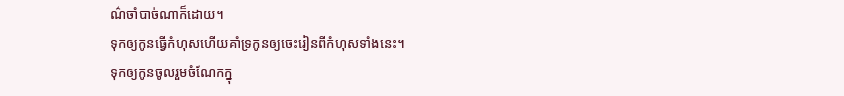ណ៌ចាំបាច់ណាក៏ដោយ។
ទុកឲ្យកូនធ្វើកំហុសហើយគាំទ្រកូនឲ្យចេះរៀនពីកំហុសទាំងនេះ។
ទុកឲ្យកូនចូលរួមចំណែកក្នុ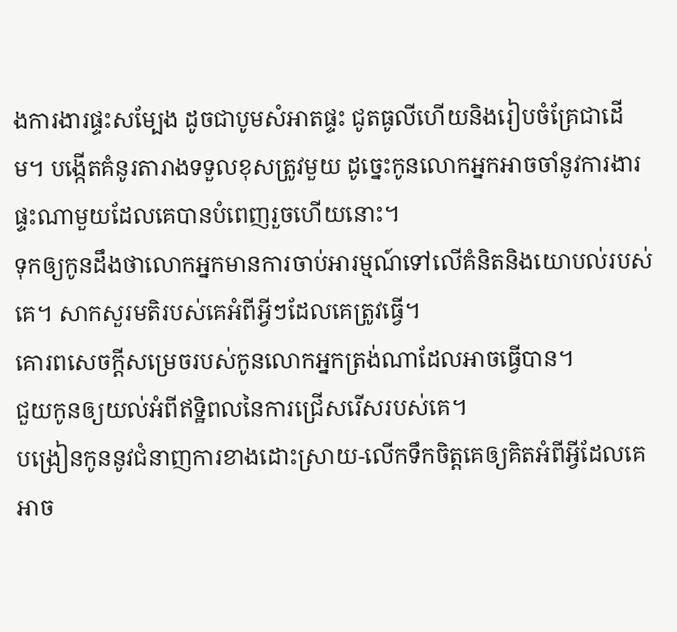ងការងារផ្ទះសម្បែង ដូចជាបូមសំអាតផ្ទះ ជូតធូលីហើយនិងរៀបចំគ្រែជាដើម។ បង្កើតគំនូរតារាងទទួលខុសត្រូវមួយ ដូច្នេះកូនលោកអ្នកអាចចាំនូវការងារផ្ទះណាមួយដែលគេបានបំពេញរួចហើយនោះ។
ទុកឲ្យកូនដឹងថាលោកអ្នកមានការចាប់អារម្មណ៍ទៅលើគំនិតនិងយោបល់របស់គេ។ សាកសួរមតិរបស់គេអំពីអ្វីៗដែលគេត្រូវធ្វើ។
គោរពសេចក្ដីសម្រេចរបស់កូនលោកអ្នកត្រង់ណាដែលអាចធ្វើបាន។
ជួយកូនឲ្យយល់អំពីឥទ្ឋិពលនៃការជ្រើសរើសរបស់គេ។
បង្រៀនកូននូវជំនាញការខាងដោះស្រាយ-លើកទឹកចិត្ដគេឲ្យគិតអំពីអ្វីដែលគេអាច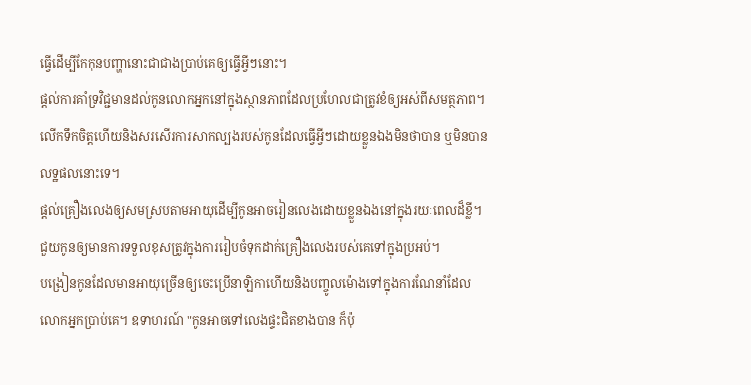ធ្វើដើម្បីកែកុនបញ្ហានោះជាជាងប្រាប់គេឲ្យធ្វើអ្វីៗនោះ។
ផ្ដល់ការគាំទ្រវិជ្ជមានដល់កូនលោកអ្នកនៅក្នុងស្ថានភាពដែលប្រហែលជាត្រូវខំឲ្យអស់ពីសមត្ថភាព។
លើកទឹកចិត្ដហើយនិងសរសើរការសាកល្បងរបស់កូនដែលធ្វើអ្វីៗដោយខ្លួនឯងមិនថាបាន ឬមិនបានលទ្ឋផលនោះទេ។
ផ្ដល់គ្រឿងលេងឲ្យសមស្របតាមអាយុដើម្បីកូនអាចរៀនលេងដោយខ្លួនឯងនៅក្នុងរយៈពេលដ៏ខ្លី។
ជួយកូនឲ្យមានការទទួលខុសត្រូវក្នុងការរៀបចំទុកដាក់គ្រឿងលេងរបស់គេទៅក្នុងប្រអប់។
បង្រៀនកូនដែលមានអាយុច្រើនឲ្យចេះប្រើនាឡិកាហើយនិងបញ្ចូលម៉ោងទៅក្នុងការណែនាំដែលលោកអ្នកប្រាប់គេ។ ឧទាហរណ៍ "កូនអាចទៅលេងផ្ទះជិតខាងបាន ក៏ប៉ុ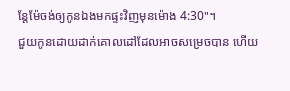ន្ដែម៉ែចង់ឲ្យកូនឯងមកផ្ទះវិញមុនម៉ោង 4:30"។
ជួយកូនដោយដាក់គោលដៅដែលអាចសម្រេចបាន ហើយ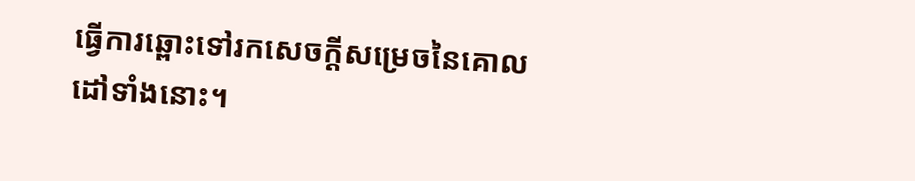ធ្វើការឆ្ពោះទៅរកសេចក្ដីសម្រេចនៃគោលដៅទាំងនោះ។